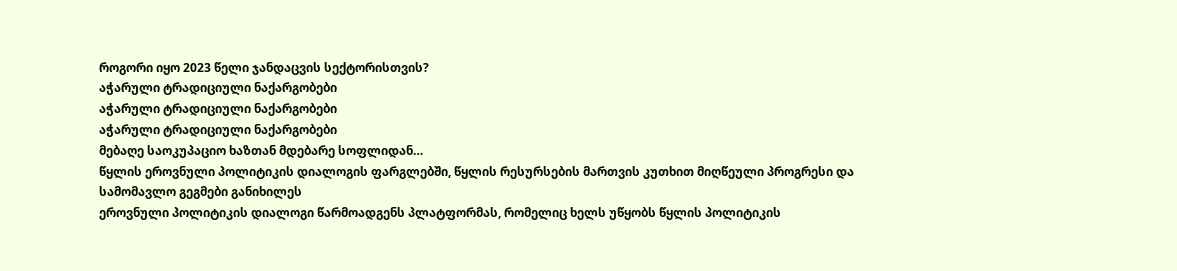როგორი იყო 2023 წელი ჯანდაცვის სექტორისთვის?
აჭარული ტრადიციული ნაქარგობები
აჭარული ტრადიციული ნაქარგობები
აჭარული ტრადიციული ნაქარგობები
მებაღე საოკუპაციო ხაზთან მდებარე სოფლიდან…
წყლის ეროვნული პოლიტიკის დიალოგის ფარგლებში, წყლის რესურსების მართვის კუთხით მიღწეული პროგრესი და სამომავლო გეგმები განიხილეს
ეროვნული პოლიტიკის დიალოგი წარმოადგენს პლატფორმას, რომელიც ხელს უწყობს წყლის პოლიტიკის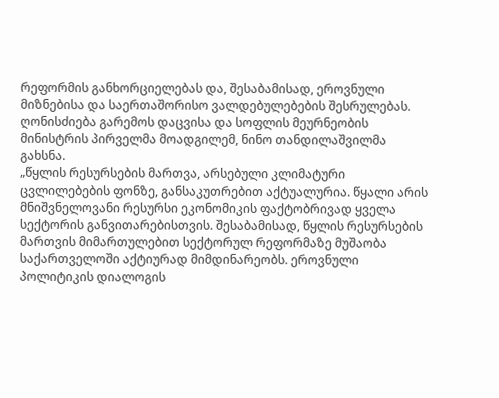რეფორმის განხორციელებას და, შესაბამისად, ეროვნული მიზნებისა და საერთაშორისო ვალდებულებების შესრულებას.
ღონისძიება გარემოს დაცვისა და სოფლის მეურნეობის მინისტრის პირველმა მოადგილემ, ნინო თანდილაშვილმა გახსნა.
„წყლის რესურსების მართვა, არსებული კლიმატური ცვლილებების ფონზე, განსაკუთრებით აქტუალურია. წყალი არის მნიშვნელოვანი რესურსი ეკონომიკის ფაქტობრივად ყველა სექტორის განვითარებისთვის. შესაბამისად, წყლის რესურსების მართვის მიმართულებით სექტორულ რეფორმაზე მუშაობა საქართველოში აქტიურად მიმდინარეობს. ეროვნული პოლიტიკის დიალოგის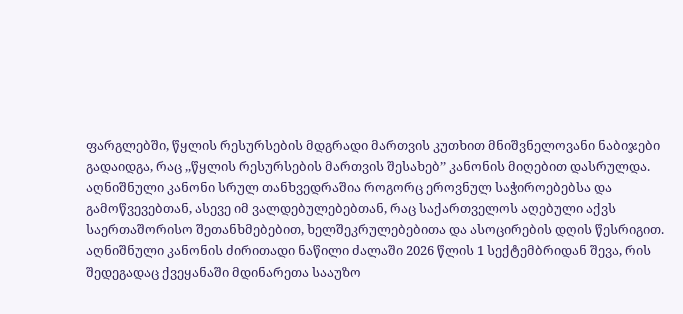ფარგლებში, წყლის რესურსების მდგრადი მართვის კუთხით მნიშვნელოვანი ნაბიჯები გადაიდგა, რაც ,,წყლის რესურსების მართვის შესახებ’’ კანონის მიღებით დასრულდა. აღნიშნული კანონი სრულ თანხვედრაშია როგორც ეროვნულ საჭიროებებსა და გამოწვევებთან, ასევე იმ ვალდებულებებთან, რაც საქართველოს აღებული აქვს საერთაშორისო შეთანხმებებით, ხელშეკრულებებითა და ასოცირების დღის წესრიგით. აღნიშნული კანონის ძირითადი ნაწილი ძალაში 2026 წლის 1 სექტემბრიდან შევა, რის შედეგადაც ქვეყანაში მდინარეთა სააუზო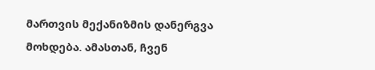მართვის მექანიზმის დანერგვა მოხდება. ამასთან, ჩვენ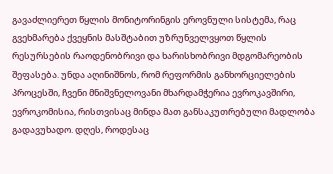გავაძლიერეთ წყლის მონიტორინგის ეროვნული სისტემა, რაც გვეხმარება ქვეყნის მასშტაბით უზრუნველვყოთ წყლის რესურსების რაოდენობრივი და ხარისხობრივი მდგომარეობის შეფასება. უნდა აღინიშნოს, რომ რეფორმის განხორციელების პროცესში, ჩვენი მნიშვნელოვანი მხარდამჭერია ევროკავშირი, ევროკომისია, რისთვისაც მინდა მათ განსაკუთრებული მადლობა გადავუხადო. დღეს, როდესაც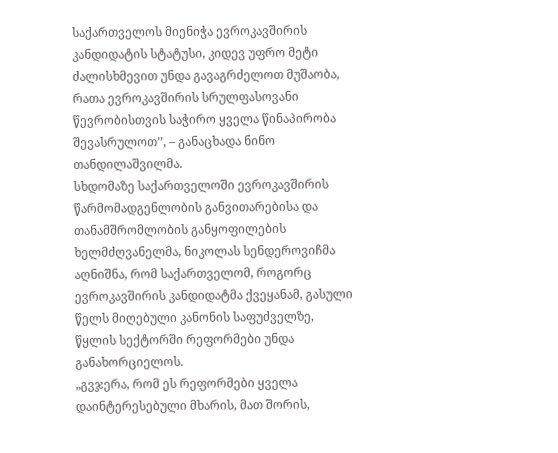საქართველოს მიენიჭა ევროკავშირის კანდიდატის სტატუსი, კიდევ უფრო მეტი ძალისხმევით უნდა გავაგრძელოთ მუშაობა, რათა ევროკავშირის სრულფასოვანი წევრობისთვის საჭირო ყველა წინაპირობა შევასრულოთ’’, – განაცხადა ნინო თანდილაშვილმა.
სხდომაზე საქართველოში ევროკავშირის წარმომადგენლობის განვითარებისა და თანამშრომლობის განყოფილების ხელმძღვანელმა, ნიკოლას სენდეროვიჩმა აღნიშნა, რომ საქართველომ, როგორც ევროკავშირის კანდიდატმა ქვეყანამ, გასული წელს მიღებული კანონის საფუძველზე, წყლის სექტორში რეფორმები უნდა განახორციელოს.
„გვჯერა, რომ ეს რეფორმები ყველა დაინტერესებული მხარის, მათ შორის,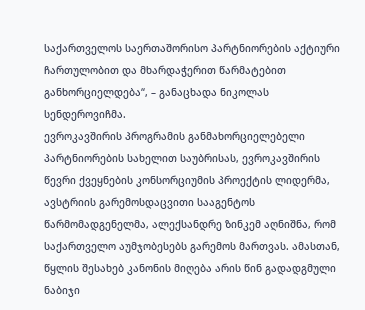საქართველოს საერთაშორისო პარტნიორების აქტიური ჩართულობით და მხარდაჭერით წარმატებით განხორციელდება“, – განაცხადა ნიკოლას სენდეროვიჩმა.
ევროკავშირის პროგრამის განმახორციელებელი პარტნიორების სახელით საუბრისას, ევროკავშირის წევრი ქვეყნების კონსორციუმის პროექტის ლიდერმა, ავსტრიის გარემოსდაცვითი სააგენტოს წარმომადგენელმა, ალექსანდრე ზინკემ აღნიშნა, რომ საქართველო აუმჯობესებს გარემოს მართვას. ამასთან, წყლის შესახებ კანონის მიღება არის წინ გადადგმული ნაბიჯი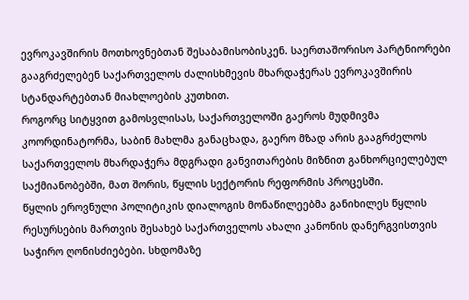ევროკავშირის მოთხოვნებთან შესაბამისობისკენ. საერთაშორისო პარტნიორები გააგრძელებენ საქართველოს ძალისხმევის მხარდაჭერას ევროკავშირის სტანდარტებთან მიახლოების კუთხით.
როგორც სიტყვით გამოსვლისას, საქართველოში გაეროს მუდმივმა კოორდინატორმა, საბინ მახლმა განაცხადა, გაერო მზად არის გააგრძელოს საქართველოს მხარდაჭერა მდგრადი განვითარების მიზნით განხორციელებულ საქმიანობებში, მათ შორის, წყლის სექტორის რეფორმის პროცესში.
წყლის ეროვნული პოლიტიკის დიალოგის მონაწილეებმა განიხილეს წყლის რესურსების მართვის შესახებ საქართველოს ახალი კანონის დანერგვისთვის საჭირო ღონისძიებები. სხდომაზე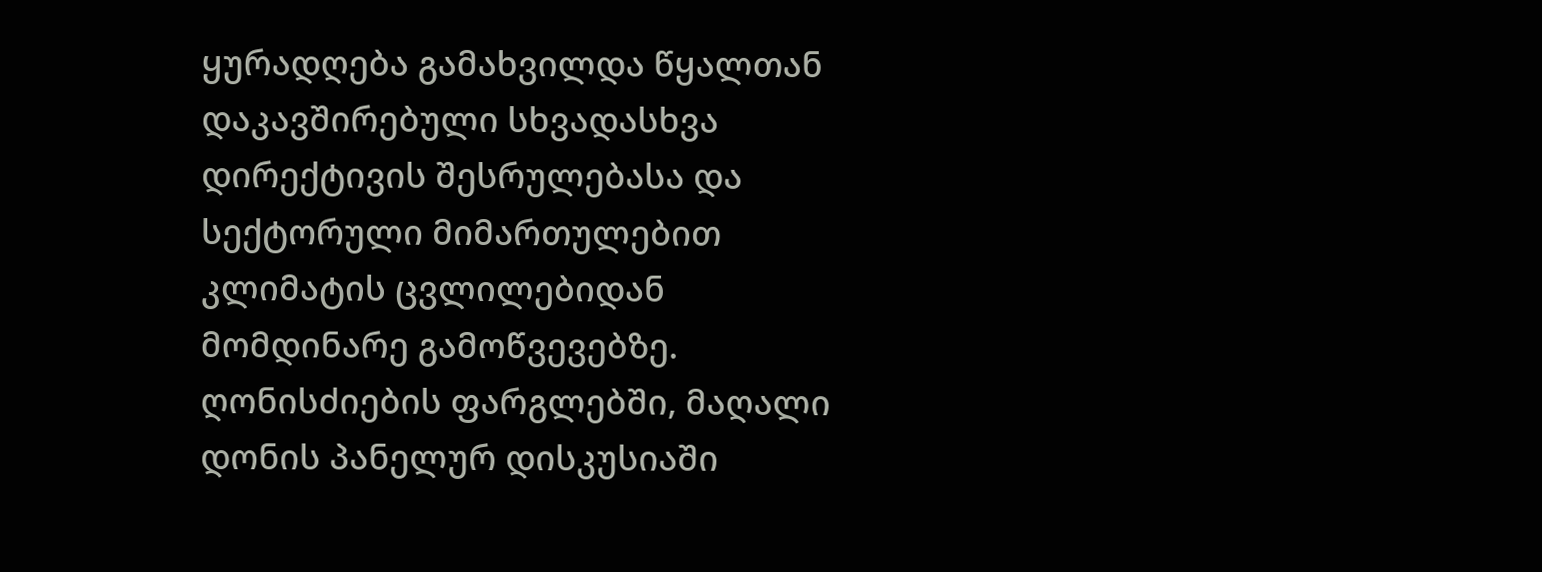ყურადღება გამახვილდა წყალთან დაკავშირებული სხვადასხვა დირექტივის შესრულებასა და სექტორული მიმართულებით კლიმატის ცვლილებიდან მომდინარე გამოწვევებზე.
ღონისძიების ფარგლებში, მაღალი დონის პანელურ დისკუსიაში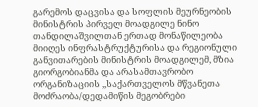გარემოს დაცვისა და სოფლის მეურნეობის მინისტრის პირველ მოადგილე ნინო თანდილაშვილთან ერთად მონაწილეობა მიიღეს ინფრასტრუქტურისა და რეგიონული განვითარების მინისტრის მოადგილემ, მზია გიორგობიანმა და არასამთავრობო ორგანიზაციის ,,საქართველოს მწვანეთა მოძრაობა/დედამიწის მეგობრები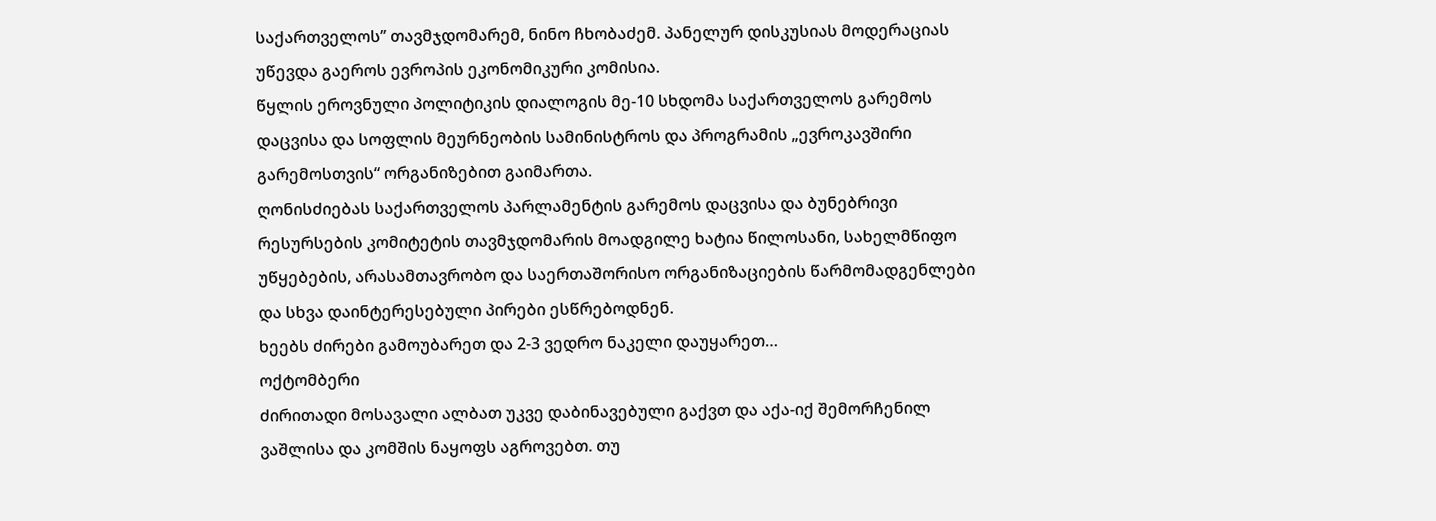საქართველოს’’ თავმჯდომარემ, ნინო ჩხობაძემ. პანელურ დისკუსიას მოდერაციას უწევდა გაეროს ევროპის ეკონომიკური კომისია.
წყლის ეროვნული პოლიტიკის დიალოგის მე-10 სხდომა საქართველოს გარემოს დაცვისა და სოფლის მეურნეობის სამინისტროს და პროგრამის „ევროკავშირი გარემოსთვის“ ორგანიზებით გაიმართა.
ღონისძიებას საქართველოს პარლამენტის გარემოს დაცვისა და ბუნებრივი რესურსების კომიტეტის თავმჯდომარის მოადგილე ხატია წილოსანი, სახელმწიფო უწყებების, არასამთავრობო და საერთაშორისო ორგანიზაციების წარმომადგენლები და სხვა დაინტერესებული პირები ესწრებოდნენ.
ხეებს ძირები გამოუბარეთ და 2-3 ვედრო ნაკელი დაუყარეთ…
ოქტომბერი
ძირითადი მოსავალი ალბათ უკვე დაბინავებული გაქვთ და აქა-იქ შემორჩენილ ვაშლისა და კომშის ნაყოფს აგროვებთ. თუ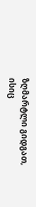ზღმარტლი გიდგათ, ისიც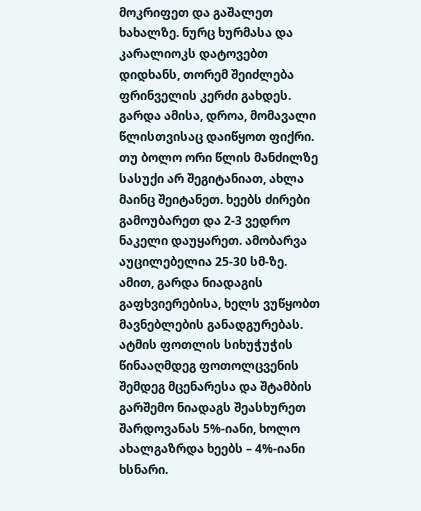მოკრიფეთ და გაშალეთ ხახალზე. ნურც ხურმასა და კარალიოკს დატოვებთ დიდხანს, თორემ შეიძლება ფრინველის კერძი გახდეს.
გარდა ამისა, დროა, მომავალი წლისთვისაც დაიწყოთ ფიქრი. თუ ბოლო ორი წლის მანძილზე სასუქი არ შეგიტანიათ, ახლა მაინც შეიტანეთ. ხეებს ძირები გამოუბარეთ და 2-3 ვედრო ნაკელი დაუყარეთ. ამობარვა აუცილებელია 25-30 სმ-ზე. ამით, გარდა ნიადაგის გაფხვიერებისა, ხელს ვუწყობთ მავნებლების განადგურებას.
ატმის ფოთლის სიხუჭუჭის წინააღმდეგ ფოთოლცვენის შემდეგ მცენარესა და შტამბის გარშემო ნიადაგს შეასხურეთ შარდოვანას 5%-იანი, ხოლო ახალგაზრდა ხეებს – 4%-იანი ხსნარი.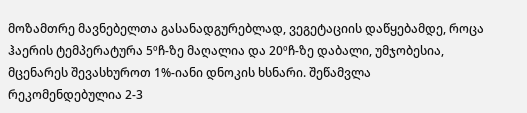მოზამთრე მავნებელთა გასანადგურებლად, ვეგეტაციის დაწყებამდე, როცა ჰაერის ტემპერატურა 5ºჩ-ზე მაღალია და 20ºჩ-ზე დაბალი, უმჯობესია, მცენარეს შევასხუროთ 1%-იანი დნოკის ხსნარი. შეწამვლა რეკომენდებულია 2-3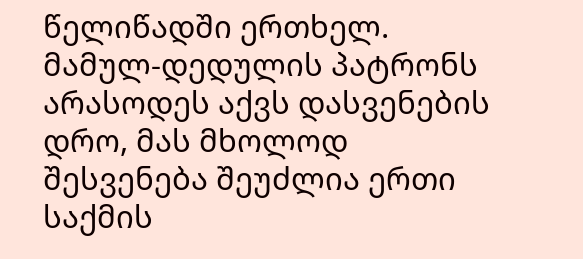წელიწადში ერთხელ.
მამულ-დედულის პატრონს არასოდეს აქვს დასვენების დრო, მას მხოლოდ შესვენება შეუძლია ერთი საქმის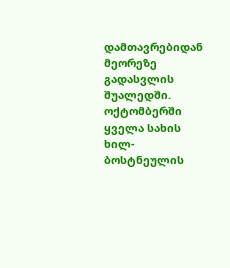დამთავრებიდან მეორეზე გადასვლის შუალედში.
ოქტომბერში ყველა სახის ხილ-ბოსტნეულის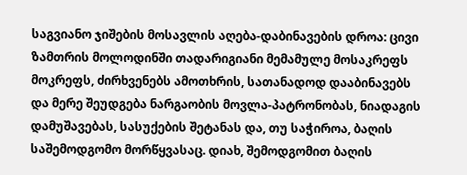საგვიანო ჯიშების მოსავლის აღება-დაბინავების დროა: ცივი ზამთრის მოლოდინში თადარიგიანი მემამულე მოსაკრეფს მოკრეფს, ძირხვენებს ამოთხრის, სათანადოდ დააბინავებს და მერე შეუდგება ნარგაობის მოვლა-პატრონობას, ნიადაგის დამუშავებას, სასუქების შეტანას და, თუ საჭიროა, ბაღის საშემოდგომო მორწყვასაც. დიახ, შემოდგომით ბაღის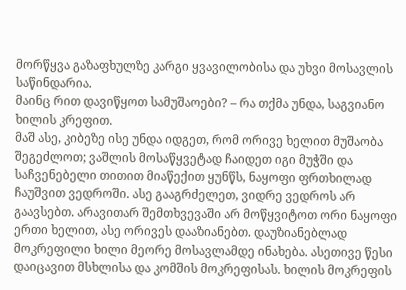მორწყვა გაზაფხულზე კარგი ყვავილობისა და უხვი მოსავლის საწინდარია.
მაინც რით დავიწყოთ სამუშაოები? – რა თქმა უნდა, საგვიანო ხილის კრეფით.
მაშ ასე, კიბეზე ისე უნდა იდგეთ, რომ ორივე ხელით მუშაობა შეგეძლოთ; ვაშლის მოსაწყვეტად ჩაიდეთ იგი მუჭში და საჩვენებელი თითით მიაწექით ყუნწს, ნაყოფი ფრთხილად ჩაუშვით ვედროში. ასე გააგრძელეთ, ვიდრე ვედროს არ გაავსებთ. არავითარ შემთხვევაში არ მოწყვიტოთ ორი ნაყოფი ერთი ხელით, ასე ორივეს დააზიანებთ. დაუზიანებლად მოკრეფილი ხილი მეორე მოსავლამდე ინახება. ასეთივე წესი დაიცავით მსხლისა და კომშის მოკრეფისას. ხილის მოკრეფის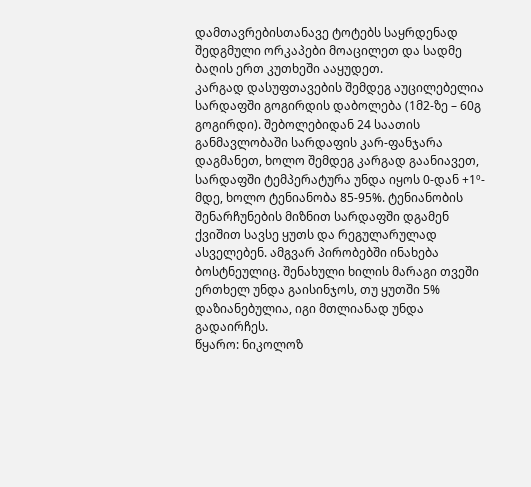დამთავრებისთანავე ტოტებს საყრდენად შედგმული ორკაპები მოაცილეთ და სადმე ბაღის ერთ კუთხეში ააყუდეთ.
კარგად დასუფთავების შემდეგ აუცილებელია სარდაფში გოგირდის დაბოლება (1მ2-ზე – 60გ გოგირდი). შებოლებიდან 24 საათის განმავლობაში სარდაფის კარ-ფანჯარა დაგმანეთ, ხოლო შემდეგ კარგად გაანიავეთ, სარდაფში ტემპერატურა უნდა იყოს 0-დან +1º-მდე, ხოლო ტენიანობა 85-95%. ტენიანობის შენარჩუნების მიზნით სარდაფში დგამენ ქვიშით სავსე ყუთს და რეგულარულად ასველებენ. ამგვარ პირობებში ინახება ბოსტნეულიც. შენახული ხილის მარაგი თვეში ერთხელ უნდა გაისინჯოს, თუ ყუთში 5% დაზიანებულია, იგი მთლიანად უნდა გადაირჩეს.
წყარო: ნიკოლოზ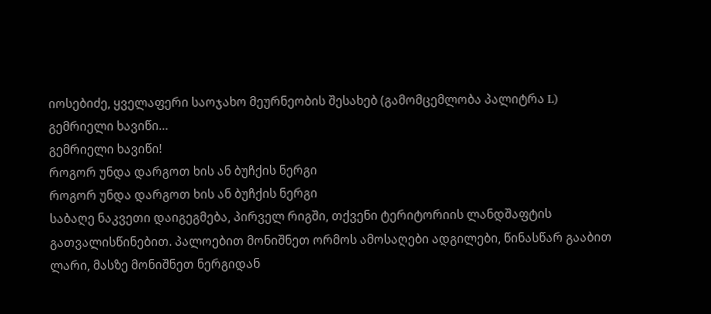იოსებიძე, ყველაფერი საოჯახო მეურნეობის შესახებ (გამომცემლობა პალიტრა L)
გემრიელი ხავიწი…
გემრიელი ხავიწი!
როგორ უნდა დარგოთ ხის ან ბუჩქის ნერგი
როგორ უნდა დარგოთ ხის ან ბუჩქის ნერგი
საბაღე ნაკვეთი დაიგეგმება, პირველ რიგში, თქვენი ტერიტორიის ლანდშაფტის გათვალისწინებით. პალოებით მონიშნეთ ორმოს ამოსაღები ადგილები, წინასწარ გააბით ლარი, მასზე მონიშნეთ ნერგიდან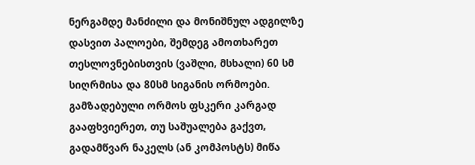ნერგამდე მანძილი და მონიშნულ ადგილზე დასვით პალოები, შემდეგ ამოთხარეთ თესლოვნებისთვის (ვაშლი, მსხალი) 60 სმ სიღრმისა და 80სმ სიგანის ორმოები.
გამზადებული ორმოს ფსკერი კარგად გააფხვიერეთ, თუ საშუალება გაქვთ, გადამწვარ ნაკელს (ან კომპოსტს) მიწა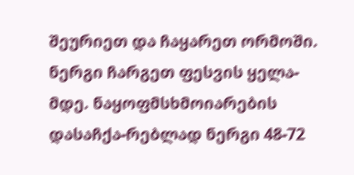შეურიეთ და ჩაყარეთ ორმოში. ნერგი ჩარგეთ ფესვის ყელა-მდე. ნაყოფმსხმოიარების დასაჩქა-რებლად ნერგი 48-72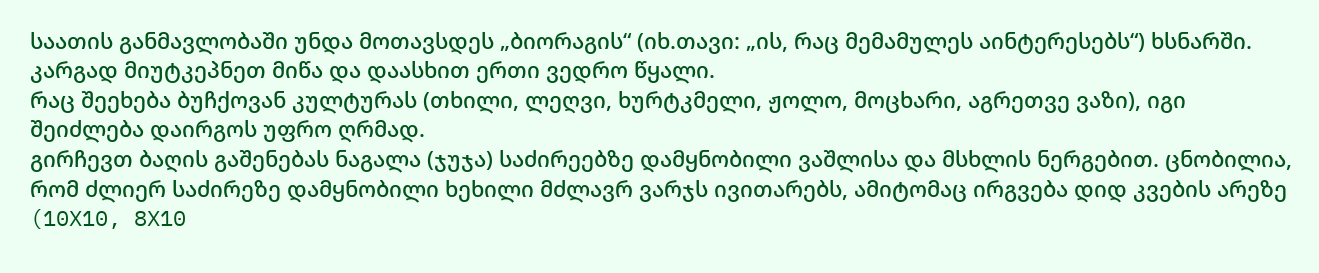საათის განმავლობაში უნდა მოთავსდეს „ბიორაგის“ (იხ.თავი: „ის, რაც მემამულეს აინტერესებს“) ხსნარში. კარგად მიუტკეპნეთ მიწა და დაასხით ერთი ვედრო წყალი.
რაც შეეხება ბუჩქოვან კულტურას (თხილი, ლეღვი, ხურტკმელი, ჟოლო, მოცხარი, აგრეთვე ვაზი), იგი შეიძლება დაირგოს უფრო ღრმად.
გირჩევთ ბაღის გაშენებას ნაგალა (ჯუჯა) საძირეებზე დამყნობილი ვაშლისა და მსხლის ნერგებით. ცნობილია, რომ ძლიერ საძირეზე დამყნობილი ხეხილი მძლავრ ვარჯს ივითარებს, ამიტომაც ირგვება დიდ კვების არეზე (10X10, 8X10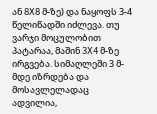ან 8X8 მ-ზე) და ნაყოფს 3-4 წელიწადში იძლევა. თუ ვარჯი მოცულობით პატარაა, მაშინ 3X4 მ-ზე ირგვება. სიმაღლეში 3 მ-მდე იზრდება და მოსავლელადაც ადვილია,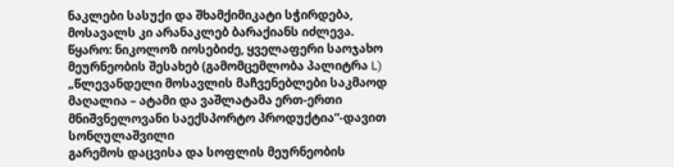ნაკლები სასუქი და შხამქიმიკატი სჭირდება, მოსავალს კი არანაკლებ ბარაქიანს იძლევა.
წყარო: ნიკოლოზ იოსებიძე, ყველაფერი საოჯახო მეურნეობის შესახებ (გამომცემლობა პალიტრა L)
„წლევანდელი მოსავლის მაჩვენებლები საკმაოდ მაღალია – ატამი და ვაშლატამა ერთ-ერთი მნიშვნელოვანი საექსპორტო პროდუქტია“-დავით სონღულაშვილი
გარემოს დაცვისა და სოფლის მეურნეობის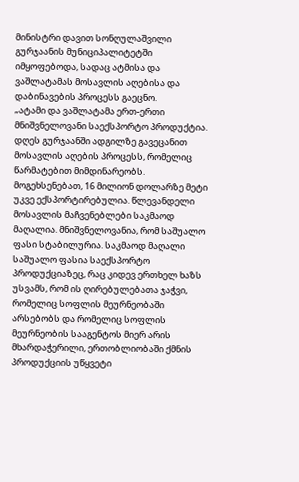მინისტრი დავით სონღულაშვილი გურჯაანის მუნიციპალიტეტში იმყოფებოდა, სადაც ატმისა და ვაშლატამას მოსავლის აღებისა და დაბინავების პროცესს გაეცნო.
„ატამი და ვაშლატამა ერთ-ერთი მნიშვნელოვანი საექსპორტო პროდუქტია.
დღეს გურჯაანში ადგილზე გავეცანით მოსავლის აღების პროცესს, რომელიც წარმატებით მიმდინარეობს. მოგეხსენებათ, 16 მილიონ დოლარზე მეტი უკვე ექსპორტირებულია. წლევანდელი მოსავლის მაჩვენებლები საკმაოდ მაღალია. მნიშვნელოვანია, რომ საშუალო ფასი სტაბილურია. საკმაოდ მაღალი საშუალო ფასია საექსპორტო პროდუქციაზეც, რაც კიდევ ერთხელ ხაზს უსვამს, რომ ის ღირებულებათა ჯაჭვი, რომელიც სოფლის მეურნეობაში არსებობს და რომელიც სოფლის მეურნეობის სააგენტოს მიერ არის მხარდაჭერილი, ერთობლიობაში ქმნის პროდუქციის უწყვეტი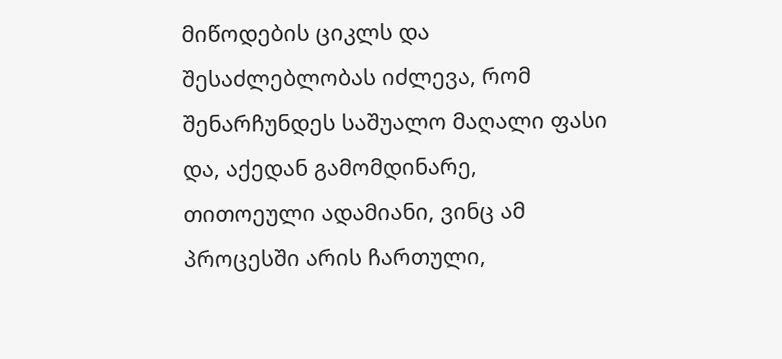მიწოდების ციკლს და შესაძლებლობას იძლევა, რომ შენარჩუნდეს საშუალო მაღალი ფასი და, აქედან გამომდინარე, თითოეული ადამიანი, ვინც ამ პროცესში არის ჩართული,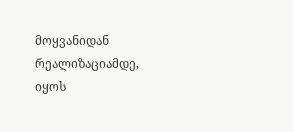მოყვანიდან რეალიზაციამდე, იყოს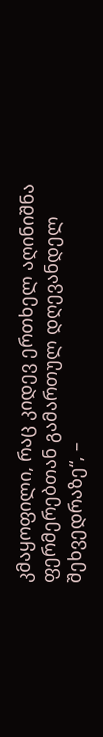კმაყოფილი, რაც კიდევ ერთხელ აღინიშნა ფერმერებთან გამართულ დღევანდელ შეხვედრაზე“, –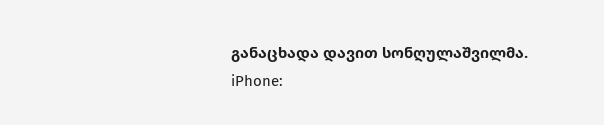განაცხადა დავით სონღულაშვილმა.
iPhone: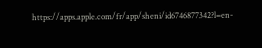https://apps.apple.com/fr/app/sheni/id6746877342?l=en-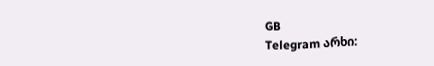GB
Telegram არხი: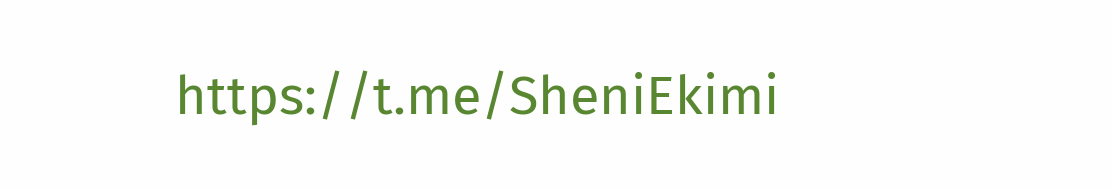https://t.me/SheniEkimi